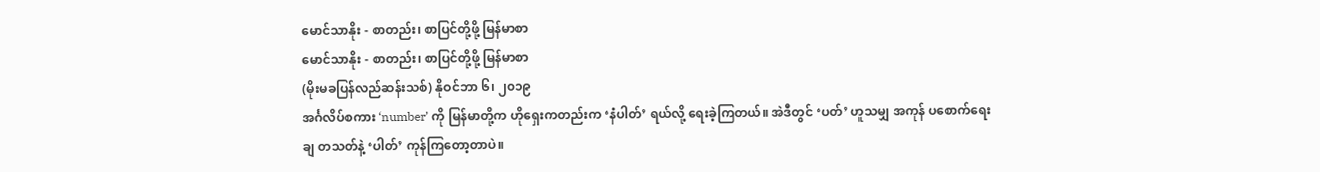မောင်သာနိုး - စာတည်း၊ စာပြင်တို့ဖို့ မြန်မာစာ
မောင်သာနိုး - စာတည်း၊ စာပြင်တို့ဖို့ မြန်မာစာ
(မိုးမခပြန်လည်ဆန်းသစ်) နိုဝင်ဘာ ၆၊ ၂၀၁၉
အင်္ဂလိပ်စကား ‘number’ ကို မြန်မာတို့က ဟိုရှေးကတည်းက ‘နံပါတ်’ ရယ်လို့ ရေးခဲ့ကြတယ်။ အဲဒီတွင် ‘ပတ်’ ဟူသမျှ အကုန် ပစောက်ရေးချ တသတ်နဲ့ ‘ပါတ်’ ကုန်ကြတော့တာပဲ။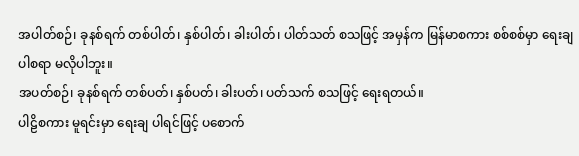အပါတ်စဉ်၊ ခုနစ်ရက် တစ်ပါတ်၊ နှစ်ပါတ်၊ ခါးပါတ်၊ ပါတ်သတ် စသဖြင့် အမှန်က မြန်မာစကား စစ်စစ်မှာ ရေးချပါစရာ မလိုပါဘူး။
အပတ်စဉ်၊ ခုနစ်ရက် တစ်ပတ်၊ နှစ်ပတ်၊ ခါးပတ်၊ ပတ်သက် စသဖြင့် ရေးရတယ်။
ပါဠိစကား မူရင်းမှာ ရေးချ ပါရင်ဖြင့် ပစောက်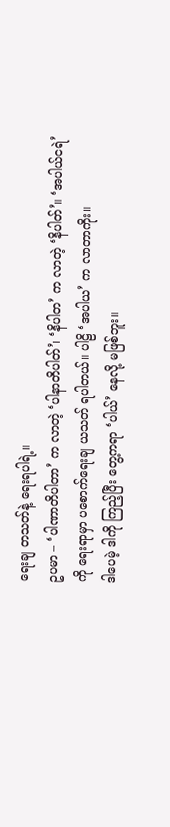ရေးချ တသတ်နဲ့ ရေးရပါရဲ့။
ဥပမာ – ‘ပါဏာတိပါတာ’ က လာတဲ့ ‘ပါနာတိပါတ်’၊ ‘နိပါတ’ က လာတဲ့ ‘နိပါတ်’။ ‘အပါယ်ငရဲ’ ကို ရေးရာမှာ ပစောက်ရေးချ ယသတ် ရပါတယ်။ ပါဠိ ‘အပါယ’ က လာတာကိုး။
ဒါပေမဲ့ ဒါကို ကြည့်ပြီး တွေ့ကရာ ‘ပါယ်’ နေလို့ မဖြစ်ဘူး။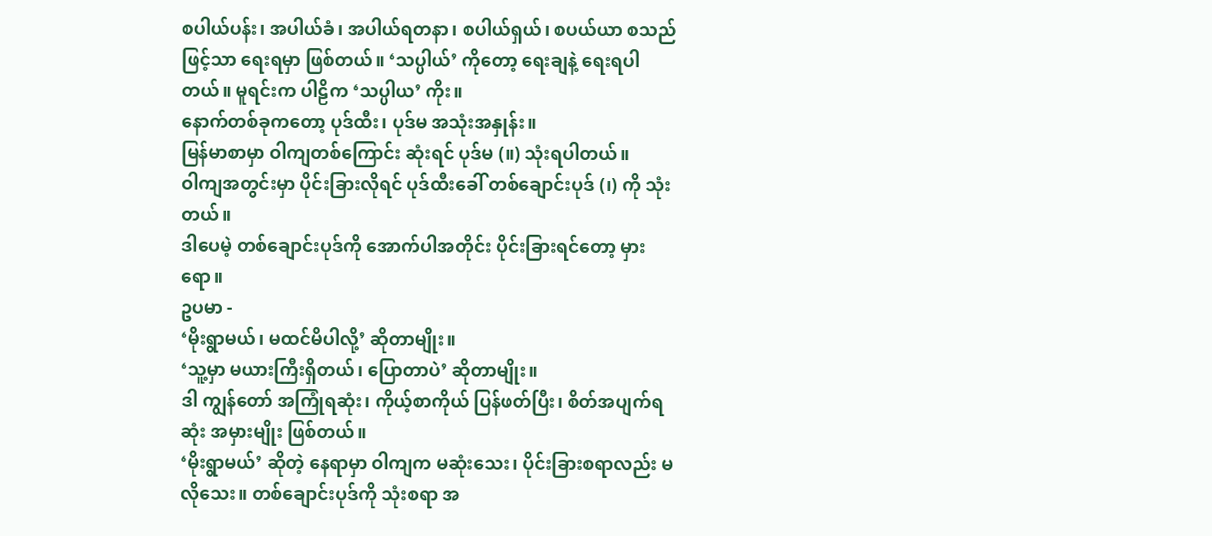စပါယ်ပန်း၊ အပါယ်ခံ၊ အပါယ်ရတနာ၊ စပါယ်ရှယ်၊ စပယ်ယာ စသည်ဖြင့်သာ ရေးရမှာ ဖြစ်တယ်။ ‘သပ္ပါယ်’ ကိုတော့ ရေးချနဲ့ ရေးရပါတယ်။ မူရင်းက ပါဠိက ‘သပ္ပါယ’ ကိုး။
နောက်တစ်ခုကတော့ ပုဒ်ထီး၊ ပုဒ်မ အသုံးအနှုန်း။
မြန်မာစာမှာ ဝါကျတစ်ကြောင်း ဆုံးရင် ပုဒ်မ (။) သုံးရပါတယ်။
ဝါကျအတွင်းမှာ ပိုင်းခြားလိုရင် ပုဒ်ထီးခေါ် တစ်ချောင်းပုဒ် (၊) ကို သုံးတယ်။
ဒါပေမဲ့ တစ်ချောင်းပုဒ်ကို အောက်ပါအတိုင်း ပိုင်းခြားရင်တော့ မှားရော။
ဥပမာ -
‘မိုးရွာမယ်၊ မထင်မိပါလို့’ ဆိုတာမျိုး။
‘သူ့မှာ မယားကြီးရှိတယ်၊ ပြောတာပဲ’ ဆိုတာမျိုး။
ဒါ ကျွန်တော် အကြုံရဆုံး၊ ကိုယ့်စာကိုယ် ပြန်ဖတ်ပြီး၊ စိတ်အပျက်ရဆုံး အမှားမျိုး ဖြစ်တယ်။
‘မိုးရွာမယ်’ ဆိုတဲ့ နေရာမှာ ဝါကျက မဆုံးသေး၊ ပိုင်းခြားစရာလည်း မလိုသေး။ တစ်ချောင်းပုဒ်ကို သုံးစရာ အ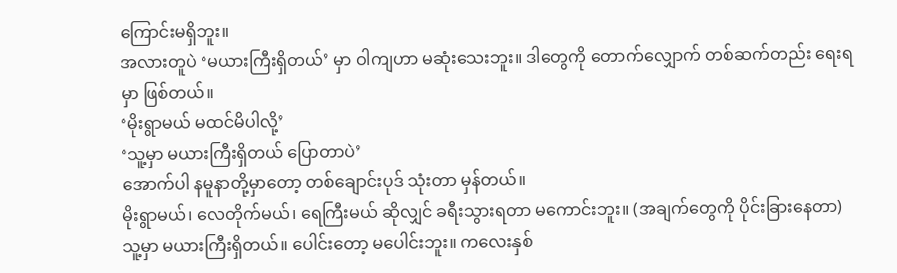ကြောင်းမရှိဘူး။
အလားတူပဲ ‘မယားကြီးရှိတယ်’ မှာ ဝါကျဟာ မဆုံးသေးဘူး။ ဒါတွေကို တောက်လျှောက် တစ်ဆက်တည်း ရေးရမှာ ဖြစ်တယ်။
‘မိုးရွာမယ် မထင်မိပါလို့’
‘သူ့မှာ မယားကြီးရှိတယ် ပြောတာပဲ’
အောက်ပါ နမူနာတို့မှာတော့ တစ်ချောင်းပုဒ် သုံးတာ မှန်တယ်။
မိုးရွာမယ်၊ လေတိုက်မယ်၊ ရေကြီးမယ် ဆိုလျှင် ခရီးသွားရတာ မကောင်းဘူး။ (အချက်တွေကို ပိုင်းခြားနေတာ)
သူ့မှာ မယားကြီးရှိတယ်။ ပေါင်းတော့ မပေါင်းဘူး။ ကလေးနှစ်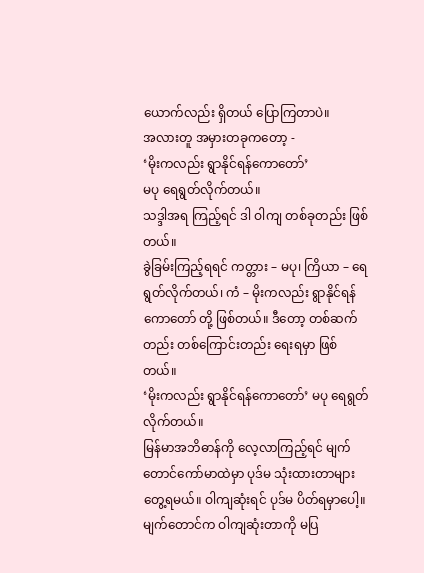ယောက်လည်း ရှိတယ် ပြောကြတာပဲ။
အလားတူ အမှားတခုကတော့ -
‘မိုးကလည်း ရွာနိုင်ရန်ကောတော်’
မပု ရေရွတ်လိုက်တယ်။
သဒ္ဒါအရ ကြည့်ရင် ဒါ ဝါကျ တစ်ခုတည်း ဖြစ်တယ်။
ခွဲခြမ်းကြည့်ရရင် ကတ္တား – မပု၊ ကြိယာ – ရေရွတ်လိုက်တယ်၊ ကံ – မိုးကလည်း ရွာနိုင်ရန်ကောတော် တို့ ဖြစ်တယ်။ ဒီတော့ တစ်ဆက်တည်း တစ်ကြောင်းတည်း ရေးရမှာ ဖြစ်တယ်။
‘မိုးကလည်း ရွာနိုင်ရန်ကောတော်’ မပု ရေရွတ်လိုက်တယ်။
မြန်မာအဘိဓာန်ကို လေ့လာကြည့်ရင် မျက်တောင်ကော်မာထဲမှာ ပုဒ်မ သုံးထားတာများ တွေ့ရမယ်။ ဝါကျဆုံးရင် ပုဒ်မ ပိတ်ရမှာပေါ့။ မျက်တောင်က ဝါကျဆုံးတာကို မပြ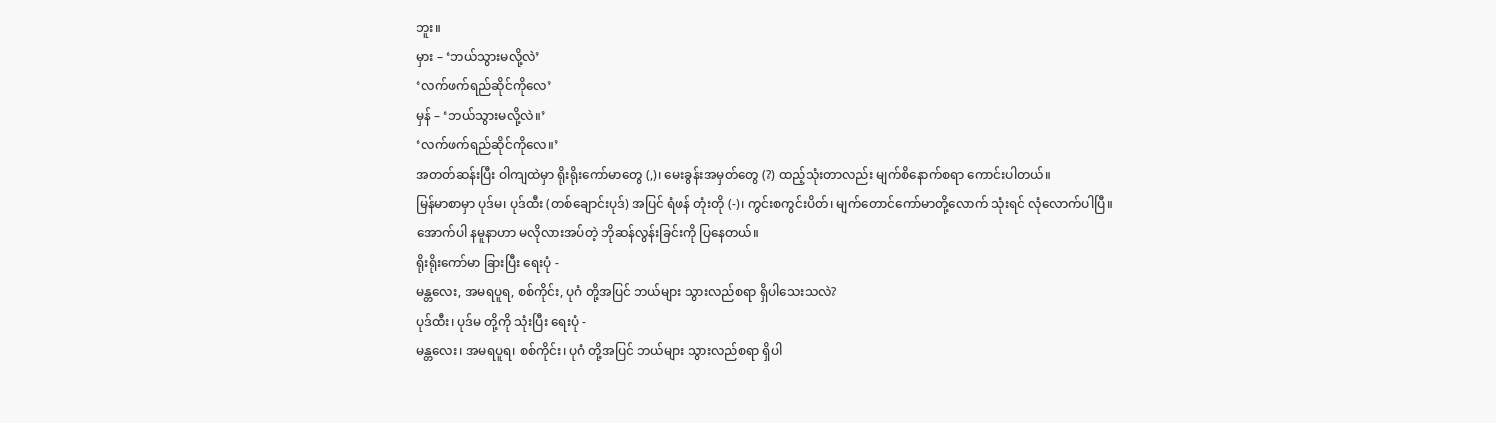ဘူး။
မှား – ‘ဘယ်သွားမလို့လဲ’
‘လက်ဖက်ရည်ဆိုင်ကိုလေ’
မှန် – ‘ဘယ်သွားမလို့လဲ။’
‘လက်ဖက်ရည်ဆိုင်ကိုလေ။’
အတတ်ဆန်းပြီး ဝါကျထဲမှာ ရိုးရိုးကော်မာတွေ (,)၊ မေးခွန်းအမှတ်တွေ (?) ထည့်သုံးတာလည်း မျက်စိနောက်စရာ ကောင်းပါတယ်။
မြန်မာစာမှာ ပုဒ်မ၊ ပုဒ်ထီး (တစ်ချောင်းပုဒ်) အပြင် ရံဖန် တုံးတို (-)၊ ကွင်းစကွင်းပိတ်၊ မျက်တောင်ကော်မာတို့လောက် သုံးရင် လုံလောက်ပါပြီ။
အောက်ပါ နမူနာဟာ မလိုလားအပ်တဲ့ ဘိုဆန်လွန်းခြင်းကို ပြနေတယ်။
ရိုးရိုးကော်မာ ခြားပြီး ရေးပုံ -
မန္တလေး, အမရပူရ, စစ်ကိုင်း, ပုဂံ တို့အပြင် ဘယ်များ သွားလည်စရာ ရှိပါသေးသလဲ?
ပုဒ်ထီး၊ ပုဒ်မ တို့ကို သုံးပြီး ရေးပုံ -
မန္တလေး၊ အမရပူရ၊ စစ်ကိုင်း၊ ပုဂံ တို့အပြင် ဘယ်များ သွားလည်စရာ ရှိပါ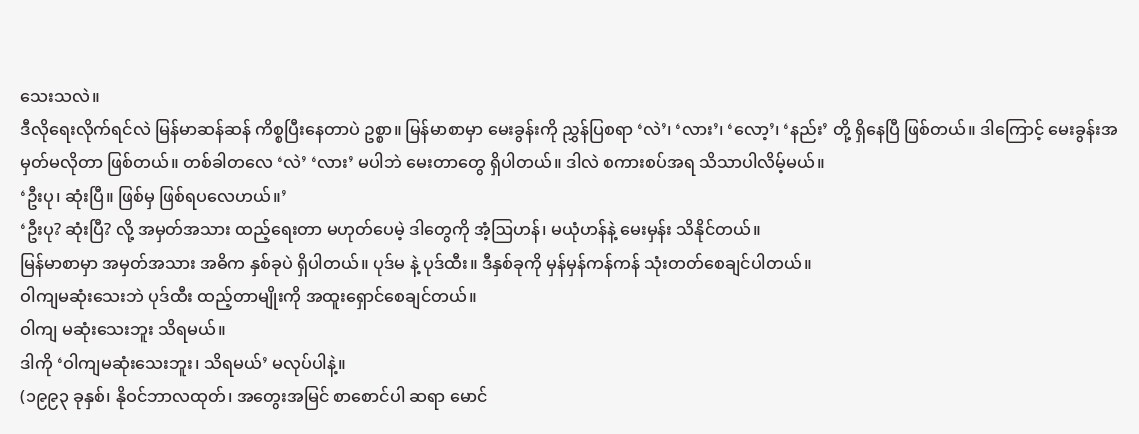သေးသလဲ။
ဒီလိုရေးလိုက်ရင်လဲ မြန်မာဆန်ဆန် ကိစ္စပြီးနေတာပဲ ဥစ္စာ။ မြန်မာစာမှာ မေးခွန်းကို ညွှန်ပြစရာ ‘လဲ’၊ ‘လား’၊ ‘လော့’၊ ‘နည်း’ တို့ ရှိနေပြီ ဖြစ်တယ်။ ဒါကြောင့် မေးခွန်းအမှတ်မလိုတာ ဖြစ်တယ်။ တစ်ခါတလေ ‘လဲ’ ‘လား’ မပါဘဲ မေးတာတွေ ရှိပါတယ်။ ဒါလဲ စကားစပ်အရ သိသာပါလိမ့်မယ်။
‘ဦးပု၊ ဆုံးပြီ။ ဖြစ်မှ ဖြစ်ရပလေဟယ်။’
‘ဦးပု? ဆုံးပြီ? လို့ အမှတ်အသား ထည့်ရေးတာ မဟုတ်ပေမဲ့ ဒါတွေကို အံ့ဩဟန်၊ မယုံဟန်နဲ့ မေးမှန်း သိနိုင်တယ်။
မြန်မာစာမှာ အမှတ်အသား အဓိက နှစ်ခုပဲ ရှိပါတယ်။ ပုဒ်မ နဲ့ ပုဒ်ထီး။ ဒီနှစ်ခုကို မှန်မှန်ကန်ကန် သုံးတတ်စေချင်ပါတယ်။
ဝါကျမဆုံးသေးဘဲ ပုဒ်ထီး ထည့်တာမျိုးကို အထူးရှောင်စေချင်တယ်။
ဝါကျ မဆုံးသေးဘူး သိရမယ်။
ဒါကို ‘ဝါကျမဆုံးသေးဘူး၊ သိရမယ်’ မလုပ်ပါနဲ့။
(၁၉၉၃ ခုနှစ်၊ နိုဝင်ဘာလထုတ်၊ အတွေးအမြင် စာစောင်ပါ ဆရာ မောင်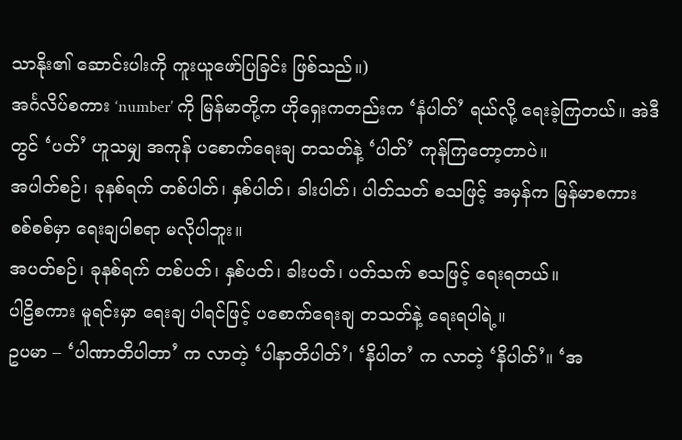သာနိုး၏ ဆောင်းပါးကို ကူးယူဖော်ပြခြင်း ဖြစ်သည်။)
အင်္ဂလိပ်စကား ‘number’ ကို မြန်မာတို့က ဟိုရှေးကတည်းက ‘နံပါတ်’ ရယ်လို့ ရေးခဲ့ကြတယ်။ အဲဒီတွင် ‘ပတ်’ ဟူသမျှ အကုန် ပစောက်ရေးချ တသတ်နဲ့ ‘ပါတ်’ ကုန်ကြတော့တာပဲ။
အပါတ်စဉ်၊ ခုနစ်ရက် တစ်ပါတ်၊ နှစ်ပါတ်၊ ခါးပါတ်၊ ပါတ်သတ် စသဖြင့် အမှန်က မြန်မာစကား စစ်စစ်မှာ ရေးချပါစရာ မလိုပါဘူး။
အပတ်စဉ်၊ ခုနစ်ရက် တစ်ပတ်၊ နှစ်ပတ်၊ ခါးပတ်၊ ပတ်သက် စသဖြင့် ရေးရတယ်။
ပါဠိစကား မူရင်းမှာ ရေးချ ပါရင်ဖြင့် ပစောက်ရေးချ တသတ်နဲ့ ရေးရပါရဲ့။
ဥပမာ – ‘ပါဏာတိပါတာ’ က လာတဲ့ ‘ပါနာတိပါတ်’၊ ‘နိပါတ’ က လာတဲ့ ‘နိပါတ်’။ ‘အ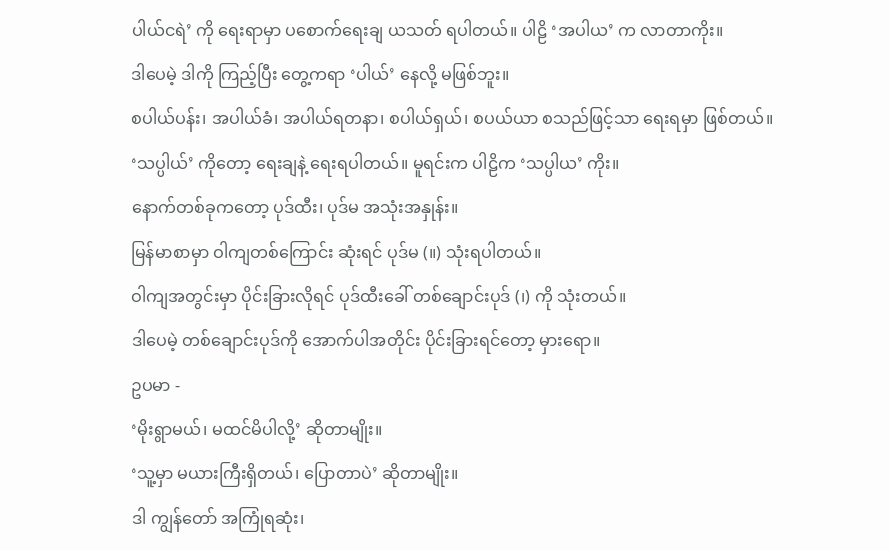ပါယ်ငရဲ’ ကို ရေးရာမှာ ပစောက်ရေးချ ယသတ် ရပါတယ်။ ပါဠိ ‘အပါယ’ က လာတာကိုး။
ဒါပေမဲ့ ဒါကို ကြည့်ပြီး တွေ့ကရာ ‘ပါယ်’ နေလို့ မဖြစ်ဘူး။
စပါယ်ပန်း၊ အပါယ်ခံ၊ အပါယ်ရတနာ၊ စပါယ်ရှယ်၊ စပယ်ယာ စသည်ဖြင့်သာ ရေးရမှာ ဖြစ်တယ်။ ‘သပ္ပါယ်’ ကိုတော့ ရေးချနဲ့ ရေးရပါတယ်။ မူရင်းက ပါဠိက ‘သပ္ပါယ’ ကိုး။
နောက်တစ်ခုကတော့ ပုဒ်ထီး၊ ပုဒ်မ အသုံးအနှုန်း။
မြန်မာစာမှာ ဝါကျတစ်ကြောင်း ဆုံးရင် ပုဒ်မ (။) သုံးရပါတယ်။
ဝါကျအတွင်းမှာ ပိုင်းခြားလိုရင် ပုဒ်ထီးခေါ် တစ်ချောင်းပုဒ် (၊) ကို သုံးတယ်။
ဒါပေမဲ့ တစ်ချောင်းပုဒ်ကို အောက်ပါအတိုင်း ပိုင်းခြားရင်တော့ မှားရော။
ဥပမာ -
‘မိုးရွာမယ်၊ မထင်မိပါလို့’ ဆိုတာမျိုး။
‘သူ့မှာ မယားကြီးရှိတယ်၊ ပြောတာပဲ’ ဆိုတာမျိုး။
ဒါ ကျွန်တော် အကြုံရဆုံး၊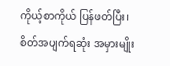ကိုယ့်စာကိုယ် ပြန်ဖတ်ပြီး၊ စိတ်အပျက်ရဆုံး အမှားမျိုး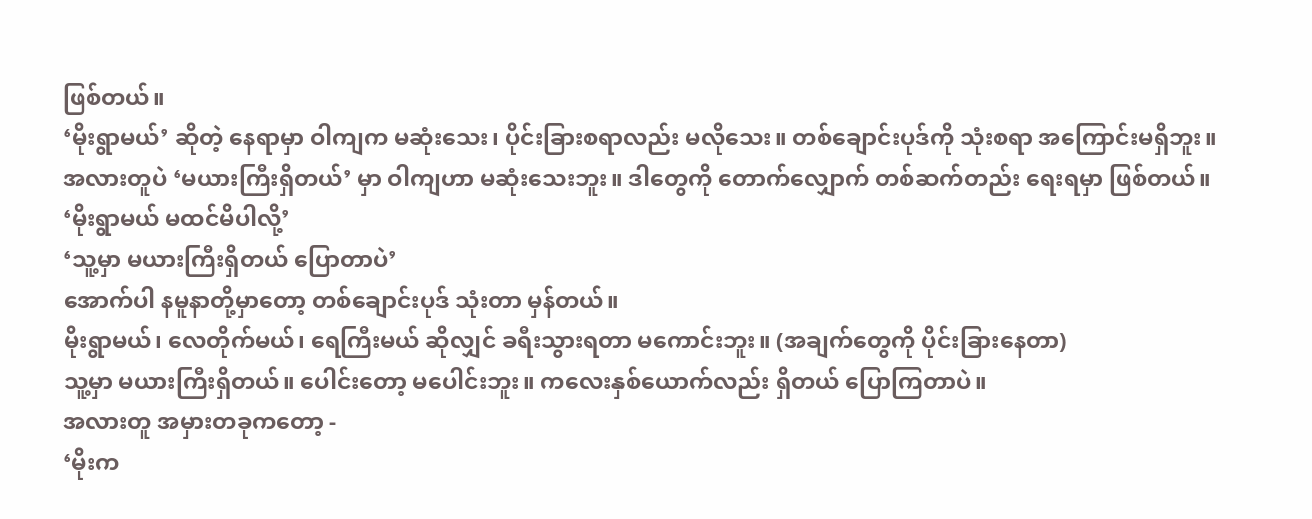ဖြစ်တယ်။
‘မိုးရွာမယ်’ ဆိုတဲ့ နေရာမှာ ဝါကျက မဆုံးသေး၊ ပိုင်းခြားစရာလည်း မလိုသေး။ တစ်ချောင်းပုဒ်ကို သုံးစရာ အကြောင်းမရှိဘူး။
အလားတူပဲ ‘မယားကြီးရှိတယ်’ မှာ ဝါကျဟာ မဆုံးသေးဘူး။ ဒါတွေကို တောက်လျှောက် တစ်ဆက်တည်း ရေးရမှာ ဖြစ်တယ်။
‘မိုးရွာမယ် မထင်မိပါလို့’
‘သူ့မှာ မယားကြီးရှိတယ် ပြောတာပဲ’
အောက်ပါ နမူနာတို့မှာတော့ တစ်ချောင်းပုဒ် သုံးတာ မှန်တယ်။
မိုးရွာမယ်၊ လေတိုက်မယ်၊ ရေကြီးမယ် ဆိုလျှင် ခရီးသွားရတာ မကောင်းဘူး။ (အချက်တွေကို ပိုင်းခြားနေတာ)
သူ့မှာ မယားကြီးရှိတယ်။ ပေါင်းတော့ မပေါင်းဘူး။ ကလေးနှစ်ယောက်လည်း ရှိတယ် ပြောကြတာပဲ။
အလားတူ အမှားတခုကတော့ -
‘မိုးက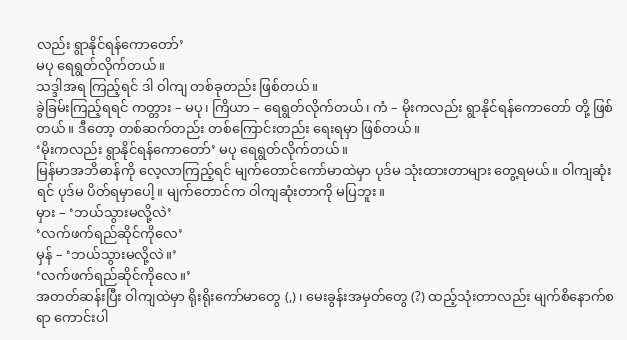လည်း ရွာနိုင်ရန်ကောတော်’
မပု ရေရွတ်လိုက်တယ်။
သဒ္ဒါအရ ကြည့်ရင် ဒါ ဝါကျ တစ်ခုတည်း ဖြစ်တယ်။
ခွဲခြမ်းကြည့်ရရင် ကတ္တား – မပု၊ ကြိယာ – ရေရွတ်လိုက်တယ်၊ ကံ – မိုးကလည်း ရွာနိုင်ရန်ကောတော် တို့ ဖြစ်တယ်။ ဒီတော့ တစ်ဆက်တည်း တစ်ကြောင်းတည်း ရေးရမှာ ဖြစ်တယ်။
‘မိုးကလည်း ရွာနိုင်ရန်ကောတော်’ မပု ရေရွတ်လိုက်တယ်။
မြန်မာအဘိဓာန်ကို လေ့လာကြည့်ရင် မျက်တောင်ကော်မာထဲမှာ ပုဒ်မ သုံးထားတာများ တွေ့ရမယ်။ ဝါကျဆုံးရင် ပုဒ်မ ပိတ်ရမှာပေါ့။ မျက်တောင်က ဝါကျဆုံးတာကို မပြဘူး။
မှား – ‘ဘယ်သွားမလို့လဲ’
‘လက်ဖက်ရည်ဆိုင်ကိုလေ’
မှန် – ‘ဘယ်သွားမလို့လဲ။’
‘လက်ဖက်ရည်ဆိုင်ကိုလေ။’
အတတ်ဆန်းပြီး ဝါကျထဲမှာ ရိုးရိုးကော်မာတွေ (,)၊ မေးခွန်းအမှတ်တွေ (?) ထည့်သုံးတာလည်း မျက်စိနောက်စရာ ကောင်းပါ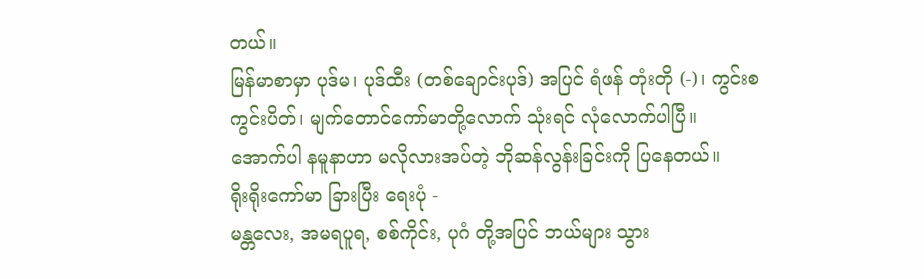တယ်။
မြန်မာစာမှာ ပုဒ်မ၊ ပုဒ်ထီး (တစ်ချောင်းပုဒ်) အပြင် ရံဖန် တုံးတို (-)၊ ကွင်းစကွင်းပိတ်၊ မျက်တောင်ကော်မာတို့လောက် သုံးရင် လုံလောက်ပါပြီ။
အောက်ပါ နမူနာဟာ မလိုလားအပ်တဲ့ ဘိုဆန်လွန်းခြင်းကို ပြနေတယ်။
ရိုးရိုးကော်မာ ခြားပြီး ရေးပုံ -
မန္တလေး, အမရပူရ, စစ်ကိုင်း, ပုဂံ တို့အပြင် ဘယ်များ သွား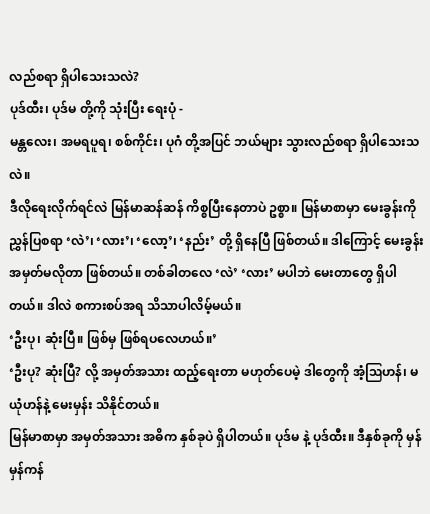လည်စရာ ရှိပါသေးသလဲ?
ပုဒ်ထီး၊ ပုဒ်မ တို့ကို သုံးပြီး ရေးပုံ -
မန္တလေး၊ အမရပူရ၊ စစ်ကိုင်း၊ ပုဂံ တို့အပြင် ဘယ်များ သွားလည်စရာ ရှိပါသေးသလဲ။
ဒီလိုရေးလိုက်ရင်လဲ မြန်မာဆန်ဆန် ကိစ္စပြီးနေတာပဲ ဥစ္စာ။ မြန်မာစာမှာ မေးခွန်းကို ညွှန်ပြစရာ ‘လဲ’၊ ‘လား’၊ ‘လော့’၊ ‘နည်း’ တို့ ရှိနေပြီ ဖြစ်တယ်။ ဒါကြောင့် မေးခွန်းအမှတ်မလိုတာ ဖြစ်တယ်။ တစ်ခါတလေ ‘လဲ’ ‘လား’ မပါဘဲ မေးတာတွေ ရှိပါတယ်။ ဒါလဲ စကားစပ်အရ သိသာပါလိမ့်မယ်။
‘ဦးပု၊ ဆုံးပြီ။ ဖြစ်မှ ဖြစ်ရပလေဟယ်။’
‘ဦးပု? ဆုံးပြီ? လို့ အမှတ်အသား ထည့်ရေးတာ မဟုတ်ပေမဲ့ ဒါတွေကို အံ့ဩဟန်၊ မယုံဟန်နဲ့ မေးမှန်း သိနိုင်တယ်။
မြန်မာစာမှာ အမှတ်အသား အဓိက နှစ်ခုပဲ ရှိပါတယ်။ ပုဒ်မ နဲ့ ပုဒ်ထီး။ ဒီနှစ်ခုကို မှန်မှန်ကန်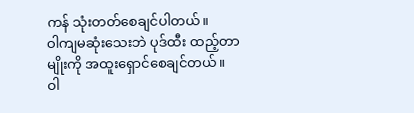ကန် သုံးတတ်စေချင်ပါတယ်။
ဝါကျမဆုံးသေးဘဲ ပုဒ်ထီး ထည့်တာမျိုးကို အထူးရှောင်စေချင်တယ်။
ဝါ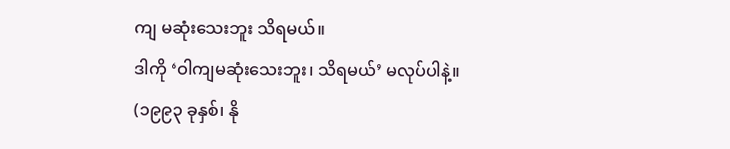ကျ မဆုံးသေးဘူး သိရမယ်။
ဒါကို ‘ဝါကျမဆုံးသေးဘူး၊ သိရမယ်’ မလုပ်ပါနဲ့။
(၁၉၉၃ ခုနှစ်၊ နို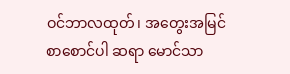ဝင်ဘာလထုတ်၊ အတွေးအမြင် စာစောင်ပါ ဆရာ မောင်သာ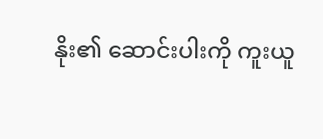နိုး၏ ဆောင်းပါးကို ကူးယူ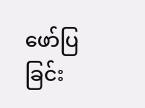ဖော်ပြခြင်း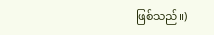ဖြစ်သည်။)